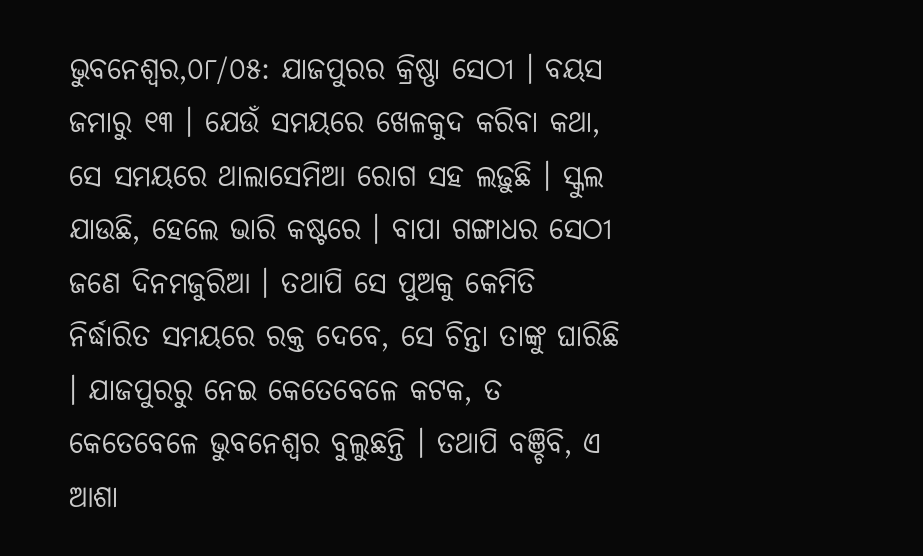ଭୁବନେଶ୍ୱର,୦୮/୦୫: ଯାଜପୁରର କ୍ରିଷ୍ଣା ସେଠୀ । ବୟସ ଜମାରୁ ୧୩ । ଯେଉଁ ସମୟରେ ଖେଳକୁଦ କରିବା କଥା, ସେ ସମୟରେ ଥାଲାସେମିଆ ରୋଗ ସହ ଲଢ଼ୁଛି । ସ୍କୁଲ ଯାଉଛି, ହେଲେ ଭାରି କଷ୍ଟରେ । ବାପା ଗଙ୍ଗାଧର ସେଠୀ ଜଣେ ଦିନମଜୁରିଆ । ତଥାପି ସେ ପୁଅକୁ କେମିତି ନିର୍ଦ୍ଧାରିତ ସମୟରେ ରକ୍ତ ଦେବେ, ସେ ଚିନ୍ତା ତାଙ୍କୁ ଘାରିଛି । ଯାଜପୁରରୁ ନେଇ କେତେବେଳେ କଟକ, ତ କେତେବେଳେ ଭୁବନେଶ୍ୱର ବୁଲୁଛନ୍ତି । ତଥାପି ବଞ୍ଚିବି, ଏ ଆଶା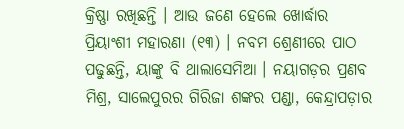କ୍ରିଷ୍ଣା ରଖିଛନ୍ତି । ଆଉ ଜଣେ ହେଲେ ଖୋର୍ଦ୍ଧାର ପ୍ରିୟାଂଶୀ ମହାରଣା (୧୩) । ନବମ ଶ୍ରେଣୀରେ ପାଠ ପଢୁଛନ୍ତି, ୟାଙ୍କୁ ବି ଥାଲାସେମିଆ । ନୟାଗଡ଼ର ପ୍ରଣବ ମିଶ୍ର, ସାଲେପୁରର ଗିରିଜା ଶଙ୍କର ପଣ୍ଡା, କେନ୍ଦ୍ରାପଡ଼ାର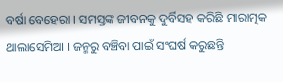ବର୍ଷା ବେହେରା । ସମସ୍ତଙ୍କ ଜୀବନକୁ ଦୁର୍ବିସହ କରିଛି ମାରାତ୍ମକ ଥାଲାସେମିଆ । ଜନ୍ମରୁ ବଞ୍ଚିବା ପାଇଁ ସଂଘର୍ଷ କରୁଛନ୍ତି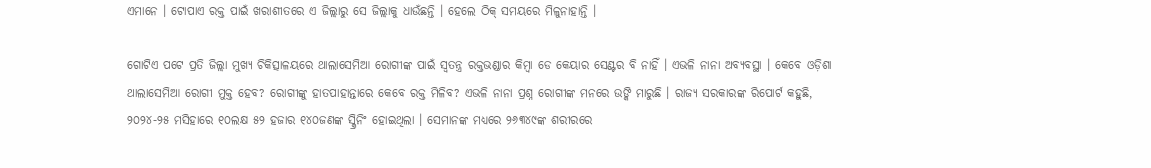ଏମାନେ । ଟୋପାଏ ରକ୍ତ ପାଇଁ ଖରାଶୀତରେ ଏ ଜିଲ୍ଲାରୁ ସେ ଜିଲ୍ଲାକୁ ଧାଉଁଛନ୍ତି । ହେଲେ ଠିକ୍ ସମୟରେ ମିଳୁନାହାନ୍ତି ।

ଗୋଟିଏ ପଟେ ପ୍ରତି ଜିଲ୍ଲା ମୁଖ୍ୟ ଚିକିତ୍ସାଳୟରେ ଥାଲାସେମିଆ ରୋଗୀଙ୍କ ପାଇଁ ସ୍ୱତନ୍ତ୍ର ରକ୍ତଭଣ୍ଡାର କିମ୍ବା ଡେ କେୟାର ସେଣ୍ଟର ବି ନାହିଁ । ଏଭଳି ନାନା ଅବ୍ୟବସ୍ଥା । କେବେ ଓଡ଼ିଶା ଥାଲାସେମିଆ ରୋଗୀ ମୁକ୍ତ ହେବ? ରୋଗୀଙ୍କୁ ହାତପାହାନ୍ତାରେ କେବେ ରକ୍ତ ମିଳିବ? ଏଭଳି ନାନା ପ୍ରଶ୍ନ ରୋଗୀଙ୍କ ମନରେ ଉଙ୍କି ମାରୁଛି । ରାଜ୍ୟ ସରକାରଙ୍କ ରିପୋର୍ଟ କହୁଛି, ୨୦୨୪-୨୫ ମସିହାରେ ୧୦ଲକ୍ଷ ୫୨ ହଜାର ୧୪୦ଜଣଙ୍କ ସ୍କ୍ରିନିଂ ହୋଇଥିଲା । ସେମାନଙ୍କ ମଧ୍ୟରେ ୨୬୩୪୯ଙ୍କ ଶରୀରରେ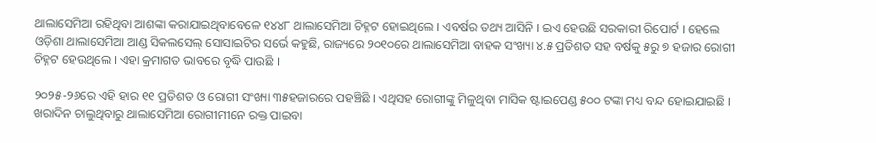ଥାଲାସେମିଆ ରହିଥିବା ଆଶଙ୍କା କରାଯାଇଥିବାବେଳେ ୧୪୪୮ ଥାଲାସେମିଆ ଚିହ୍ନଟ ହୋଇଥିଲେ । ଏବର୍ଷର ତଥ୍ୟ ଆସିନି । ଇଏ ହେଉଛି ସରକାରୀ ରିପୋର୍ଟ । ହେଲେ ଓଡ଼ିଶା ଥାଲାସେମିଆ ଆଣ୍ଡ ସିକଲସେଲ୍ ସୋସାଇଟିର ସର୍ଭେ କହୁଛି, ରାଜ୍ୟରେ ୨୦୧୦ରେ ଥାଲାସେମିଆ ବାହକ ସଂଖ୍ୟା ୪.୫ ପ୍ରତିଶତ ସହ ବର୍ଷକୁ ୫ରୁ ୭ ହଜାର ରୋଗୀ ଚିହ୍ନଟ ହେଉଥିଲେ । ଏହା କ୍ରମାଗତ ଭାବରେ ବୃଦ୍ଧି ପାଉଛି ।

୨୦୨୫-୨୬ରେ ଏହି ହାର ୧୧ ପ୍ରତିଶତ ଓ ରୋଗୀ ସଂଖ୍ୟା ୩୫ହଜାରରେ ପହଞ୍ଚିଛି । ଏଥିସହ ରୋଗୀଙ୍କୁ ମିଳୁଥିବା ମାସିକ ଷ୍ଟାଇପେଣ୍ଡ ୫୦୦ ଟଙ୍କା ମଧ୍ୟ ବନ୍ଦ ହୋଇଯାଇଛି । ଖରାଦିନ ଚାଲୁଥିବାରୁ ଥାଲାସେମିଆ ରୋଗୀମୀନେ ରକ୍ତ ପାଇବା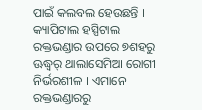ପାଇଁ କଲବଲ ହେଉଛନ୍ତି । କ୍ୟାପିଟାଲ ହସ୍ପିଟାଲ ରକ୍ତଭଣ୍ଡାର ଉପରେ ୭ଶହରୁ ଊଦ୍ଧ୍ୱର୍ ଥାଲାସେମିଆ ରୋଗୀ ନିର୍ଭରଶୀଳ । ଏମାନେ ରକ୍ତଭଣ୍ଡାରରୁ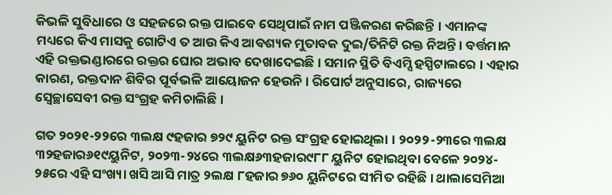କିଭଳି ସୁବିଧାରେ ଓ ସହଜରେ ରକ୍ତ ପାଇବେ ସେଥିପାଇଁ ନାମ ପଞ୍ଜିକରଣ କରିଛନ୍ତି । ଏମାନଙ୍କ ମଧ୍ୟରେ କିଏ ମାସକୁ ଗୋଟିଏ ତ ଆଉ କିଏ ଆବଶ୍ୟକ ମୁତାବକ ଦୁଇ/ତିନିଟି ରକ୍ତ ନିଅନ୍ତି । ବର୍ତ୍ତମାନ ଏହି ରକ୍ତଭଣ୍ଡାରରେ ରକ୍ତର ଘୋର ଅଭାବ ଦେଖାଦେଇଛି । ସମାନ ସ୍ଥିତି ବିଏମ୍ସି ହସ୍ପିଟାଲରେ । ଏହାର କାରଣ, ରକ୍ତଦାନ ଶିବିର ପୂର୍ବଭଳି ଆୟୋଜନ ହେଉନି । ରିପୋର୍ଟ ଅନୁସାରେ, ରାଜ୍ୟରେ ସ୍ୱେଚ୍ଛାସେବୀ ରକ୍ତ ସଂଗ୍ରହ କମିଚାଲିଛି ।

ଗତ ୨୦୨୧-୨୨ରେ ୩ଲକ୍ଷ ୯ହଜାର ୭୨୯ ୟୁନିଟ ରକ୍ତ ସଂଗ୍ରହ ହୋଇଥିଲା । ୨୦୨୨-୨୩ରେ ୩ଲକ୍ଷ ୩୨ହଜାର୬୧୯ୟୁନିଟ, ୨୦୨୩-୨୪ରେ ୩ଲକ୍ଷ୬୩ହଜାର୯୮୮ ୟୁନିଟ ହୋଇଥିବା ବେଳେ ୨୦୨୪- ୨୫ରେ ଏହି ସଂଖ୍ୟା ଖସି ଆସି ମାତ୍ର ୨ଲକ୍ଷ ୮ହଜାର ୭୬୦ ୟୁନିଟରେ ସୀମିତ ରହିଛି । ଥାଲାସେମିଆ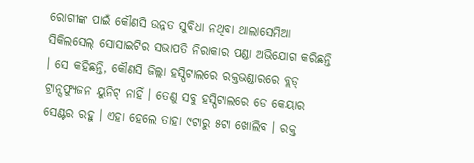ରୋଗୀଙ୍କ ପାଇଁ କୌଣସି ଉନ୍ନତ ସୁବିଧା ନଥିବା ଥାଲାସେମିଆ ସିକିଲସେଲ୍ ସୋସାଇଟିର ସଭାପତି ନିରାକାର ପଣ୍ଡା ଅଭିଯୋଗ କରିଛନ୍ତି । ସେ କହିଛନ୍ତି, କୌଣସି ଜିଲ୍ଲା ହସ୍ପିଟାଲରେ ରକ୍ତଭଣ୍ଡାରରେ ବ୍ଲଡ୍ ଟ୍ରାନ୍ସଫ୍ୟୁଜନ ୟୁନିଟ୍ ନାହିଁ । ତେଣୁ ସବୁ ହସ୍ପିଟାଲରେ ଡେ କେୟାର ସେଣ୍ଟର ରହୁ । ଏହା ହେଲେ ତାହା ୯ଟାରୁ ୫ଟା ଖୋଲିବ । ରକ୍ତ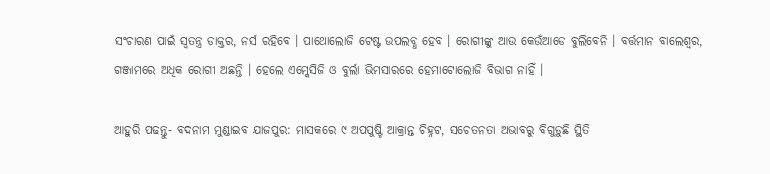ସଂଚାରଣ ପାଇଁ ସ୍ୱତନ୍ତ୍ର ଡାକ୍ତର, ନର୍ସ ରହିବେ । ପାଥୋଲୋଜି ଟେଷ୍ଟ ଉପଲବ୍ଧ ହେବ । ରୋଗୀଙ୍କୁ ଆଉ କେଉଁଆଡେ ବୁଲିବେନି । ବର୍ତ୍ତମାନ ବାଲେଶ୍ୱର, ଗଞ୍ଜାମରେ ଅଧିକ ରୋଗୀ ଅଛନ୍ତି । ହେଲେ ଏମ୍କେସିଜି ଓ ବୁର୍ଲା ଭିମସାରରେ ହେମାଟୋଲୋଜି ବିଭାଗ ନାହିଁ ।

ଆହୁରି ପଢନ୍ତୁ- ବଦନାମ ମୁଣ୍ଡାଇବ ଯାଜପୁର: ମାସକରେ ୯ ଅପପୁଷ୍ଟି ଆକ୍ରାନ୍ତ ଚିହ୍ନଟ, ସଚେତନତା ଅଭାବରୁ ବିଗୁଡ଼ୁଛି ସ୍ଥିତି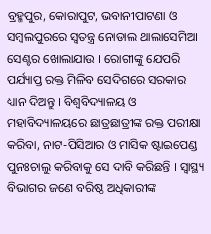ବ୍ରହ୍ମପୁର, କୋରାପୁଟ, ଭବାନୀପାଟଣା ଓ ସମ୍ବଲପୁରରେ ସ୍ୱତନ୍ତ୍ର ନୋଡାଲ ଥାଲାସେମିଆ ସେଣ୍ଟର ଖୋଲାଯାଉ । ରୋଗୀଙ୍କୁ ଯେପରି ପର୍ଯ୍ୟାପ୍ତ ରକ୍ତ ମିଳିବ ସେଦିଗରେ ସରକାର ଧ୍ୟାନ ଦିଅନ୍ତୁ । ବିଶ୍ୱବିଦ୍ୟାଳୟ ଓ ମହାବିଦ୍ୟାଳୟରେ ଛାତ୍ରଛାତ୍ରୀଙ୍କ ରକ୍ତ ପରୀକ୍ଷା କରିବା, ନାଟ-ପିସିଆର ଓ ମାସିକ ଷ୍ଟାଇପେଣ୍ଡ ପୁନଃଚାଲୁ କରିବାକୁ ସେ ଦାବି କରିଛନ୍ତି । ସ୍ୱାସ୍ଥ୍ୟ ବିଭାଗର ଜଣେ ବରିଷ୍ଠ ଅଧିକାରୀଙ୍କ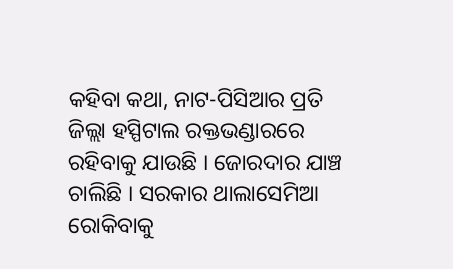କହିବା କଥା, ନାଟ-ପିସିଆର ପ୍ରତି ଜିଲ୍ଲା ହସ୍ପିଟାଲ ରକ୍ତଭଣ୍ଡାରରେ ରହିବାକୁ ଯାଉଛି । ଜୋରଦାର ଯାଞ୍ଚ ଚାଲିଛି । ସରକାର ଥାଲାସେମିଆ ରୋକିବାକୁ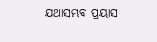ଯଥାସମ୍ଭବ ପ୍ରୟାସ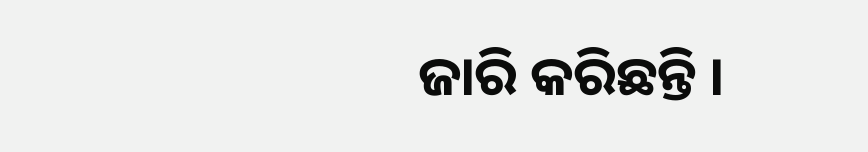ଜାରି କରିଛନ୍ତି ।